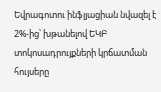Եվրագոտու ինֆլյացիան նվազել է 2%-ից՝ խթանելով ԵԿԲ տոկոսադրույքների կրճատման հույսերը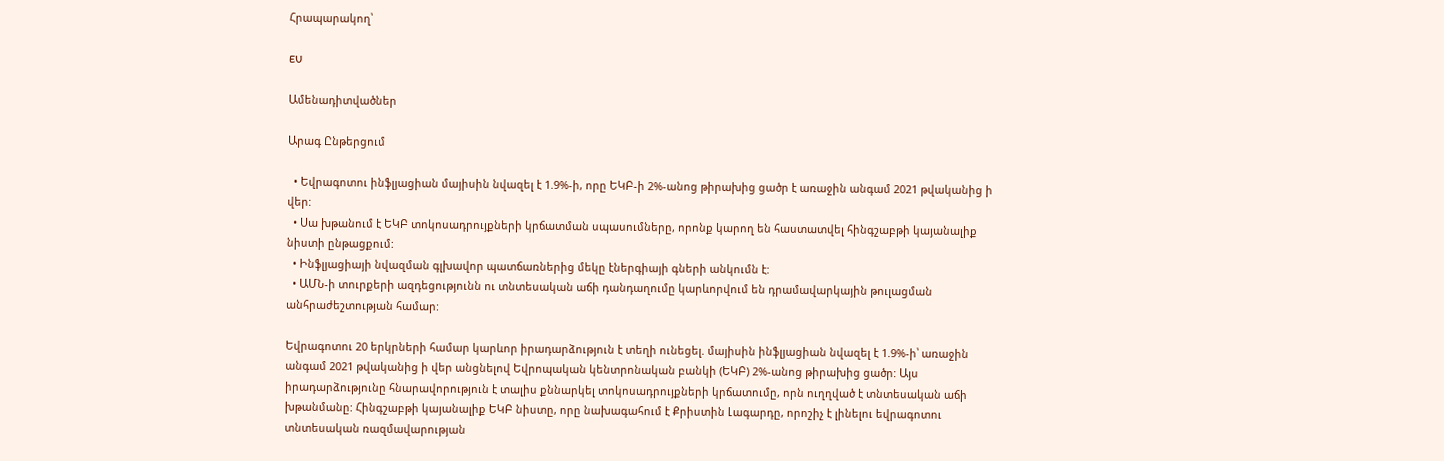Հրապարակող՝

EU

Ամենադիտվածներ

Արագ Ընթերցում

  • Եվրագոտու ինֆլյացիան մայիսին նվազել է 1.9%-ի, որը ԵԿԲ-ի 2%-անոց թիրախից ցածր է առաջին անգամ 2021 թվականից ի վեր:
  • Սա խթանում է ԵԿԲ տոկոսադրույքների կրճատման սպասումները, որոնք կարող են հաստատվել հինգշաբթի կայանալիք նիստի ընթացքում:
  • Ինֆլյացիայի նվազման գլխավոր պատճառներից մեկը էներգիայի գների անկումն է:
  • ԱՄՆ-ի տուրքերի ազդեցությունն ու տնտեսական աճի դանդաղումը կարևորվում են դրամավարկային թուլացման անհրաժեշտության համար:

Եվրագոտու 20 երկրների համար կարևոր իրադարձություն է տեղի ունեցել. մայիսին ինֆլյացիան նվազել է 1.9%-ի՝ առաջին անգամ 2021 թվականից ի վեր անցնելով Եվրոպական կենտրոնական բանկի (ԵԿԲ) 2%-անոց թիրախից ցածր: Այս իրադարձությունը հնարավորություն է տալիս քննարկել տոկոսադրույքների կրճատումը, որն ուղղված է տնտեսական աճի խթանմանը: Հինգշաբթի կայանալիք ԵԿԲ նիստը, որը նախագահում է Քրիստին Լագարդը, որոշիչ է լինելու եվրագոտու տնտեսական ռազմավարության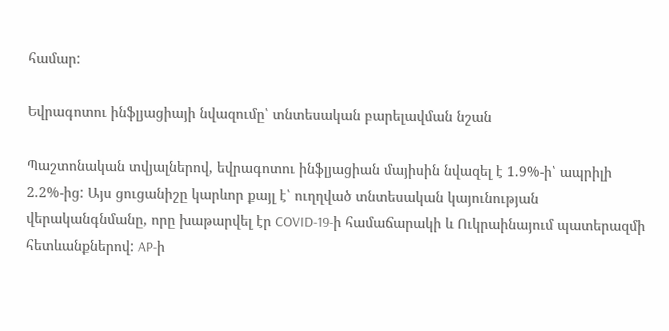համար:

Եվրագոտու ինֆլյացիայի նվազումը՝ տնտեսական բարելավման նշան

Պաշտոնական տվյալներով, եվրագոտու ինֆլյացիան մայիսին նվազել է 1.9%-ի՝ ապրիլի 2.2%-ից: Այս ցուցանիշը կարևոր քայլ է՝ ուղղված տնտեսական կայունության վերականգնմանը, որը խաթարվել էր COVID-19-ի համաճարակի և Ուկրաինայում պատերազմի հետևանքներով: AP-ի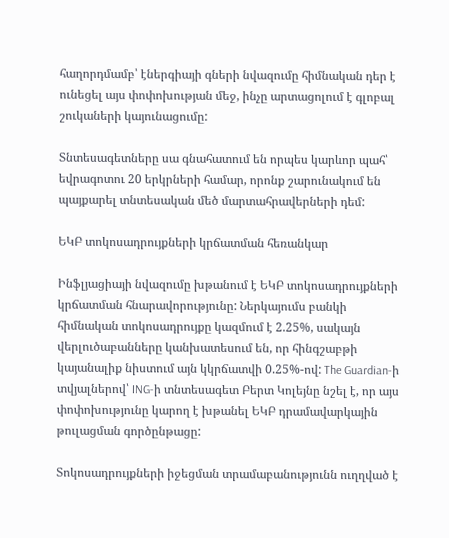հաղորդմամբ՝ էներգիայի գների նվազումը հիմնական դեր է ունեցել այս փոփոխության մեջ, ինչը արտացոլում է գլոբալ շուկաների կայունացումը:

Տնտեսագետները սա գնահատում են որպես կարևոր պահ՝ եվրագոտու 20 երկրների համար, որոնք շարունակում են պայքարել տնտեսական մեծ մարտահրավերների դեմ:

ԵԿԲ տոկոսադրույքների կրճատման հեռանկար

Ինֆլյացիայի նվազումը խթանում է ԵԿԲ տոկոսադրույքների կրճատման հնարավորությունը: Ներկայումս բանկի հիմնական տոկոսադրույքը կազմում է 2.25%, սակայն վերլուծաբանները կանխատեսում են, որ հինգշաբթի կայանալիք նիստում այն կկրճատվի 0.25%-ով: The Guardian-ի տվյալներով՝ ING-ի տնտեսագետ Բերտ Կոլեյնը նշել է, որ այս փոփոխությունը կարող է խթանել ԵԿԲ դրամավարկային թուլացման գործընթացը:

Տոկոսադրույքների իջեցման տրամաբանությունն ուղղված է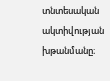տնտեսական ակտիվության խթանմանը։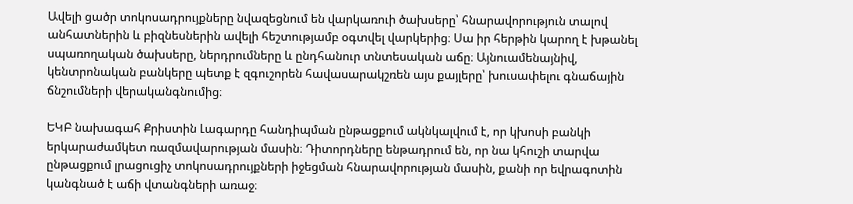Ավելի ցածր տոկոսադրույքները նվազեցնում են վարկառուի ծախսերը՝ հնարավորություն տալով անհատներին և բիզնեսներին ավելի հեշտությամբ օգտվել վարկերից։ Սա իր հերթին կարող է խթանել սպառողական ծախսերը, ներդրումները և ընդհանուր տնտեսական աճը։ Այնուամենայնիվ, կենտրոնական բանկերը պետք է զգուշորեն հավասարակշռեն այս քայլերը՝ խուսափելու գնաճային ճնշումների վերականգնումից։

ԵԿԲ նախագահ Քրիստին Լագարդը հանդիպման ընթացքում ակնկալվում է, որ կխոսի բանկի երկարաժամկետ ռազմավարության մասին։ Դիտորդները ենթադրում են, որ նա կհուշի տարվա ընթացքում լրացուցիչ տոկոսադրույքների իջեցման հնարավորության մասին, քանի որ եվրագոտին կանգնած է աճի վտանգների առաջ։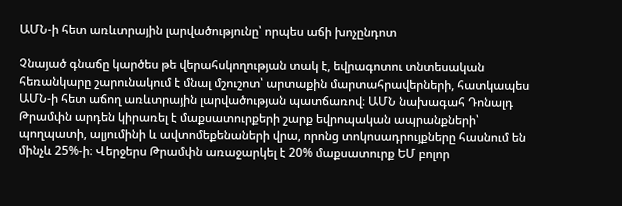ԱՄՆ-ի հետ առևտրային լարվածությունը՝ որպես աճի խոչընդոտ

Չնայած գնաճը կարծես թե վերահսկողության տակ է, եվրագոտու տնտեսական հեռանկարը շարունակում է մնալ մշուշոտ՝ արտաքին մարտահրավերների, հատկապես ԱՄՆ-ի հետ աճող առևտրային լարվածության պատճառով։ ԱՄՆ նախագահ Դոնալդ Թրամփն արդեն կիրառել է մաքսատուրքերի շարք եվրոպական ապրանքների՝ պողպատի, ալյումինի և ավտոմեքենաների վրա, որոնց տոկոսադրույքները հասնում են մինչև 25%-ի։ Վերջերս Թրամփն առաջարկել է 20% մաքսատուրք ԵՄ բոլոր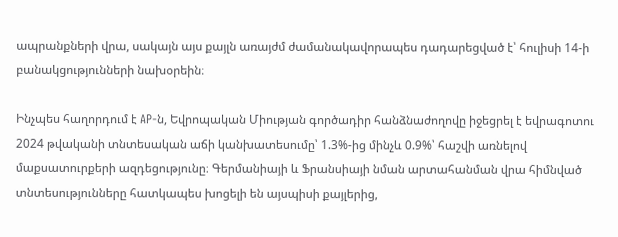ապրանքների վրա, սակայն այս քայլն առայժմ ժամանակավորապես դադարեցված է՝ հուլիսի 14-ի բանակցությունների նախօրեին։

Ինչպես հաղորդում է AP-ն, Եվրոպական Միության գործադիր հանձնաժողովը իջեցրել է եվրագոտու 2024 թվականի տնտեսական աճի կանխատեսումը՝ 1.3%-ից մինչև 0.9%՝ հաշվի առնելով մաքսատուրքերի ազդեցությունը։ Գերմանիայի և Ֆրանսիայի նման արտահանման վրա հիմնված տնտեսությունները հատկապես խոցելի են այսպիսի քայլերից,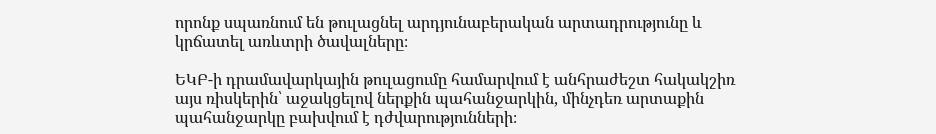որոնք սպառնում են թուլացնել արդյունաբերական արտադրությունը և կրճատել առևտրի ծավալները։

ԵԿԲ-ի դրամավարկային թուլացումը համարվում է անհրաժեշտ հակակշիռ այս ռիսկերին՝ աջակցելով ներքին պահանջարկին, մինչդեռ արտաքին պահանջարկը բախվում է դժվարությունների։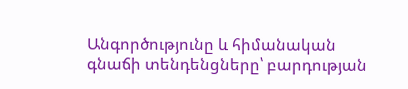Անգործությունը և հիմանական գնաճի տենդենցները՝ բարդության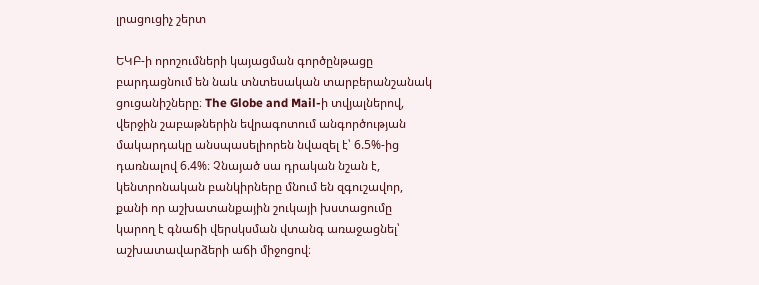լրացուցիչ շերտ

ԵԿԲ-ի որոշումների կայացման գործընթացը բարդացնում են նաև տնտեսական տարբերանշանակ ցուցանիշները։ The Globe and Mail-ի տվյալներով, վերջին շաբաթներին եվրագոտում անգործության մակարդակը անսպասելիորեն նվազել է՝ 6.5%-ից դառնալով 6.4%։ Չնայած սա դրական նշան է, կենտրոնական բանկիրները մնում են զգուշավոր, քանի որ աշխատանքային շուկայի խստացումը կարող է գնաճի վերսկսման վտանգ առաջացնել՝ աշխատավարձերի աճի միջոցով։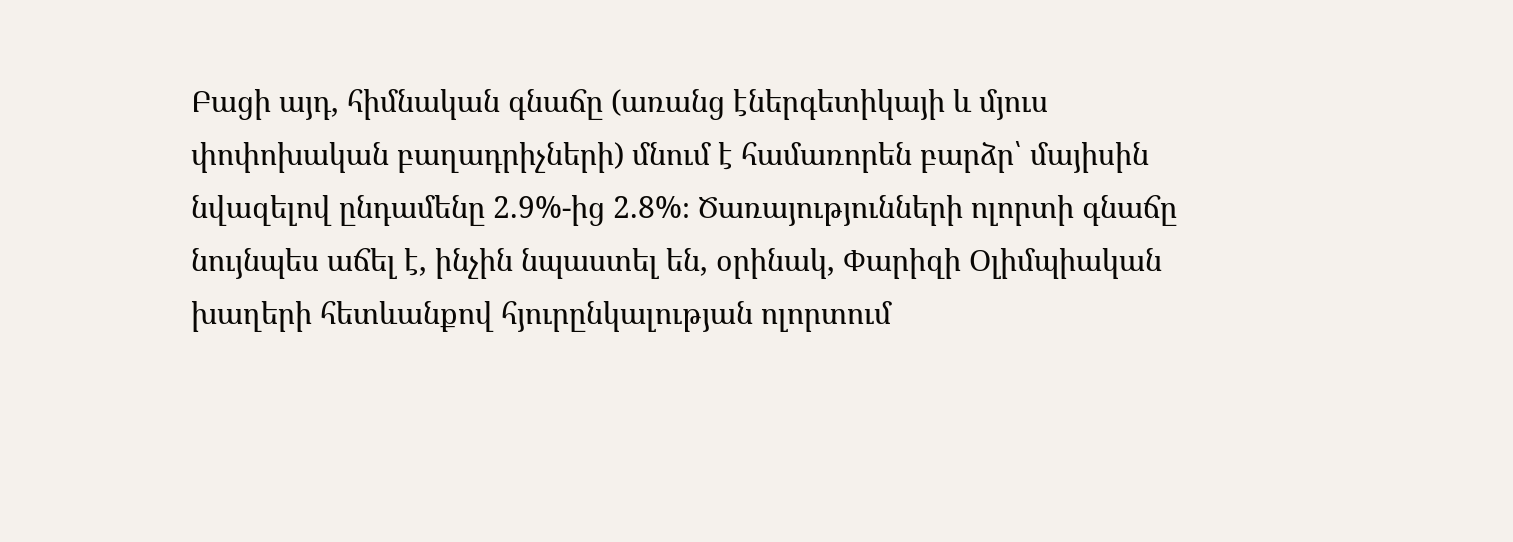Բացի այդ, հիմնական գնաճը (առանց էներգետիկայի և մյուս փոփոխական բաղադրիչների) մնում է համառորեն բարձր՝ մայիսին նվազելով ընդամենը 2.9%-ից 2.8%։ Ծառայությունների ոլորտի գնաճը նույնպես աճել է, ինչին նպաստել են, օրինակ, Փարիզի Օլիմպիական խաղերի հետևանքով հյուրընկալության ոլորտում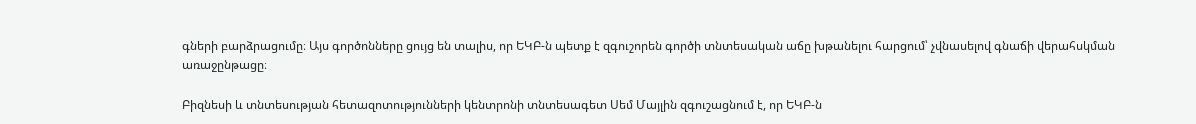գների բարձրացումը։ Այս գործոնները ցույց են տալիս, որ ԵԿԲ-ն պետք է զգուշորեն գործի տնտեսական աճը խթանելու հարցում՝ չվնասելով գնաճի վերահսկման առաջընթացը։

Բիզնեսի և տնտեսության հետազոտությունների կենտրոնի տնտեսագետ Սեմ Մայլին զգուշացնում է, որ ԵԿԲ-ն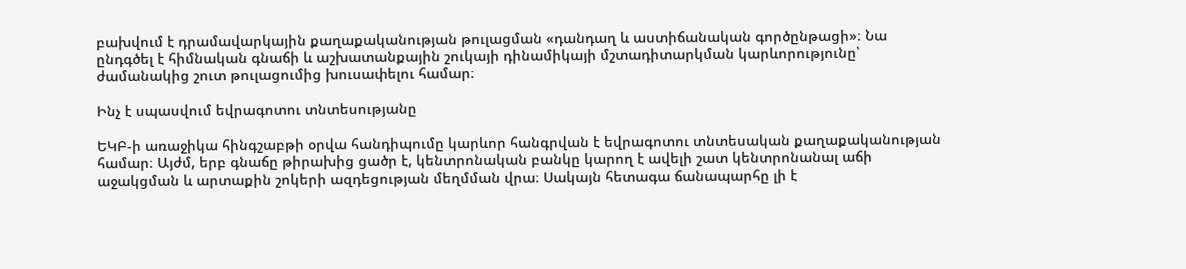բախվում է դրամավարկային քաղաքականության թուլացման «դանդաղ և աստիճանական գործընթացի»։ Նա ընդգծել է հիմնական գնաճի և աշխատանքային շուկայի դինամիկայի մշտադիտարկման կարևորությունը՝ ժամանակից շուտ թուլացումից խուսափելու համար։

Ինչ է սպասվում եվրագոտու տնտեսությանը

ԵԿԲ-ի առաջիկա հինգշաբթի օրվա հանդիպումը կարևոր հանգրվան է եվրագոտու տնտեսական քաղաքականության համար։ Այժմ, երբ գնաճը թիրախից ցածր է, կենտրոնական բանկը կարող է ավելի շատ կենտրոնանալ աճի աջակցման և արտաքին շոկերի ազդեցության մեղմման վրա։ Սակայն հետագա ճանապարհը լի է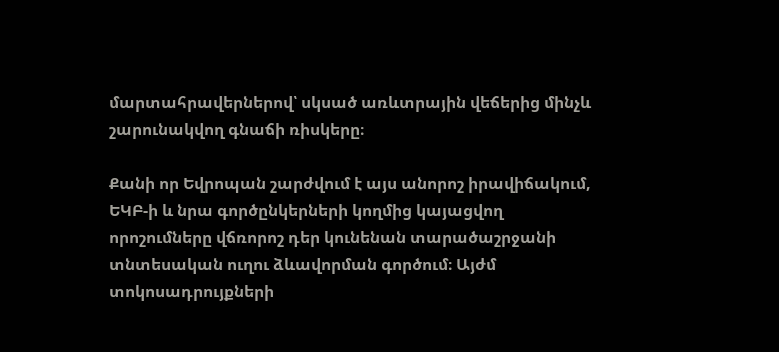մարտահրավերներով՝ սկսած առևտրային վեճերից մինչև շարունակվող գնաճի ռիսկերը։

Քանի որ Եվրոպան շարժվում է այս անորոշ իրավիճակում, ԵԿԲ-ի և նրա գործընկերների կողմից կայացվող որոշումները վճռորոշ դեր կունենան տարածաշրջանի տնտեսական ուղու ձևավորման գործում։ Այժմ տոկոսադրույքների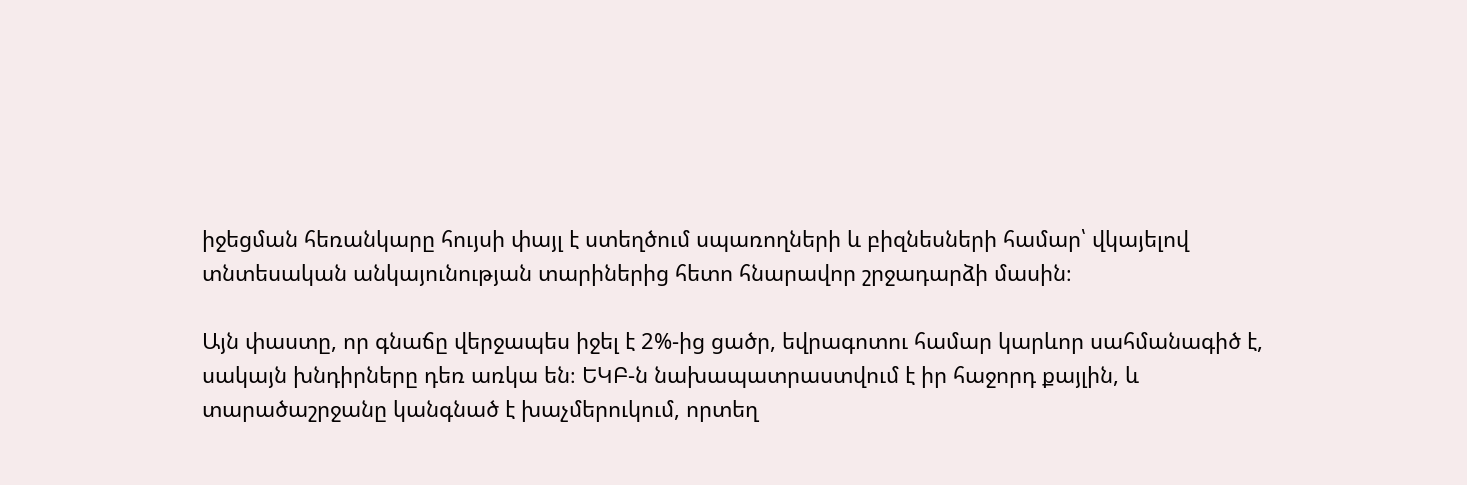իջեցման հեռանկարը հույսի փայլ է ստեղծում սպառողների և բիզնեսների համար՝ վկայելով տնտեսական անկայունության տարիներից հետո հնարավոր շրջադարձի մասին։

Այն փաստը, որ գնաճը վերջապես իջել է 2%-ից ցածր, եվրագոտու համար կարևոր սահմանագիծ է, սակայն խնդիրները դեռ առկա են։ ԵԿԲ-ն նախապատրաստվում է իր հաջորդ քայլին, և տարածաշրջանը կանգնած է խաչմերուկում, որտեղ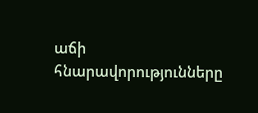աճի հնարավորությունները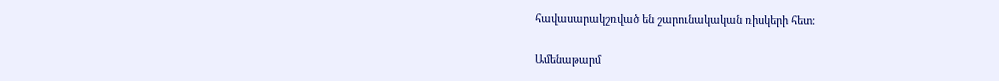հավասարակշռված են շարունակական ռիսկերի հետ։

Ամենաթարմ